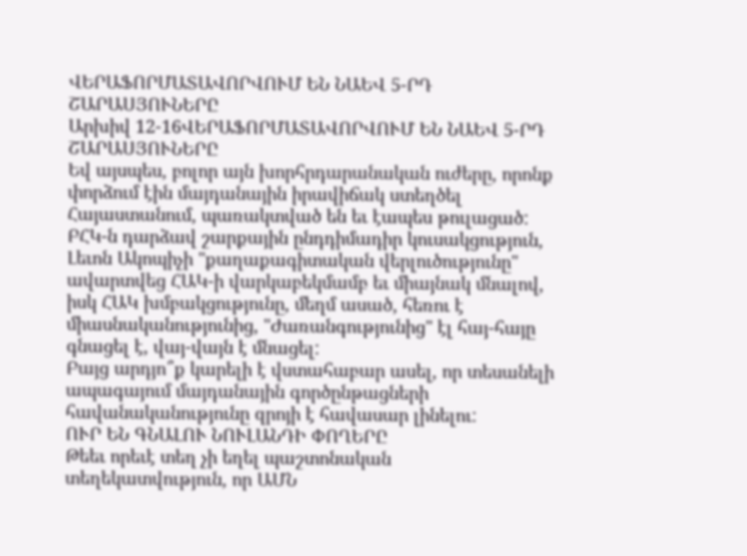ՎԵՐԱՖՈՐՄԱՏԱՎՈՐՎՈՒՄ ԵՆ ՆԱԵՎ 5-ՐԴ ՇԱՐԱՍՅՈՒՆԵՐԸ
Արխիվ 12-16ՎԵՐԱՖՈՐՄԱՏԱՎՈՐՎՈՒՄ ԵՆ ՆԱԵՎ 5-ՐԴ ՇԱՐԱՍՅՈՒՆԵՐԸ
Եվ այսպես, բոլոր այն խորհրդարանական ուժերը, որոնք փորձում էին մայդանային իրավիճակ ստեղծել Հայաստանում, պառակտված են եւ էապես թուլացած: ԲՀԿ-ն դարձավ շարքային ընդդիմադիր կուսակցություն, Լեւոն Ակոպիչի "քաղաքագիտական վերլուծությունը" ավարտվեց ՀԱԿ-ի վարկաբեկմամբ եւ միայնակ մնալով, իսկ ՀԱԿ խմբակցությունը, մեղմ ասած, հեռու է միասնականությունից, "Ժառանգությունից" էլ հայ-հայը գնացել է, վայ-վայն է մնացել:
Բայց արդյո՞ք կարելի է վստահաբար ասել, որ տեսանելի ապագայում մայդանային գործընթացների հավանականությունը զրոյի է հավասար լինելու:
ՈՒՐ ԵՆ ԳՆԱԼՈՒ ՆՈՒԼԱՆԴԻ ՓՈՂԵՐԸ
Թեեւ որեւէ տեղ չի եղել պաշտոնական տեղեկատվություն, որ ԱՄՆ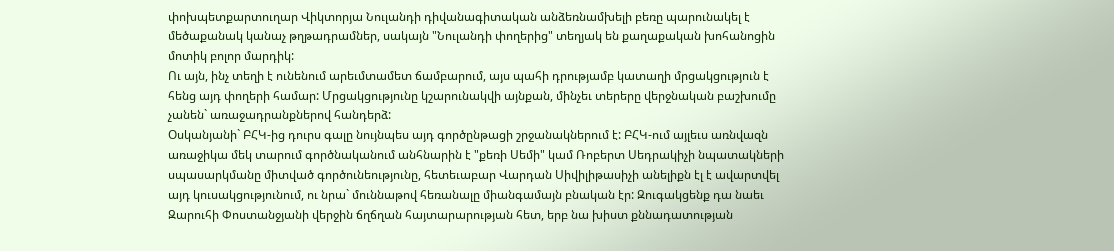փոխպետքարտուղար Վիկտորյա Նուլանդի դիվանագիտական անձեռնամխելի բեռը պարունակել է մեծաքանակ կանաչ թղթադրամներ, սակայն "Նուլանդի փողերից" տեղյակ են քաղաքական խոհանոցին մոտիկ բոլոր մարդիկ:
Ու այն, ինչ տեղի է ունենում արեւմտամետ ճամբարում, այս պահի դրությամբ կատաղի մրցակցություն է հենց այդ փողերի համար: Մրցակցությունը կշարունակվի այնքան, մինչեւ տերերը վերջնական բաշխումը չանեն` առաջադրանքներով հանդերձ:
Օսկանյանի` ԲՀԿ-ից դուրս գալը նույնպես այդ գործընթացի շրջանակներում է: ԲՀԿ-ում այլեւս առնվազն առաջիկա մեկ տարում գործնականում անհնարին է "քեռի Սեմի" կամ Ռոբերտ Սեդրակիչի նպատակների սպասարկմանը միտված գործունեությունը, հետեւաբար Վարդան Սիվիլիթասիչի անելիքն էլ է ավարտվել այդ կուսակցությունում, ու նրա` մուննաթով հեռանալը միանգամայն բնական էր: Զուգակցենք դա նաեւ Զարուհի Փոստանջյանի վերջին ճղճղան հայտարարության հետ, երբ նա խիստ քննադատության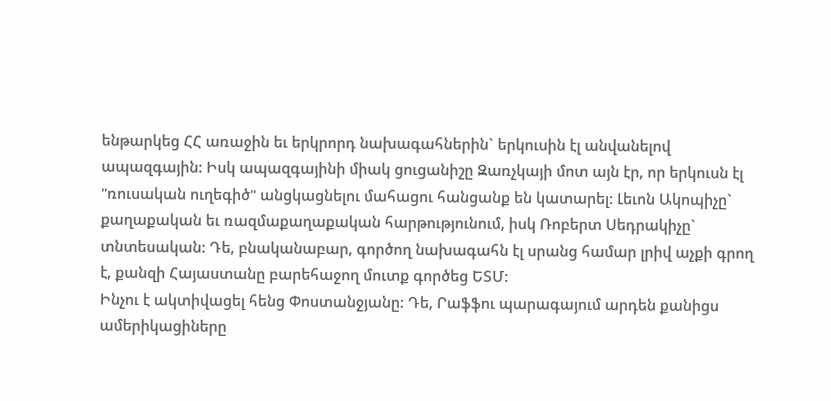ենթարկեց ՀՀ առաջին եւ երկրորդ նախագահներին` երկուսին էլ անվանելով ապազգային: Իսկ ապազգայինի միակ ցուցանիշը Զառչկայի մոտ այն էր, որ երկուսն էլ "ռուսական ուղեգիծ" անցկացնելու մահացու հանցանք են կատարել: Լեւոն Ակոպիչը` քաղաքական եւ ռազմաքաղաքական հարթությունում, իսկ Ռոբերտ Սեդրակիչը` տնտեսական: Դե, բնականաբար, գործող նախագահն էլ սրանց համար լրիվ աչքի գրող է, քանզի Հայաստանը բարեհաջող մուտք գործեց ԵՏՄ:
Ինչու է ակտիվացել հենց Փոստանջյանը: Դե, Րաֆֆու պարագայում արդեն քանիցս ամերիկացիները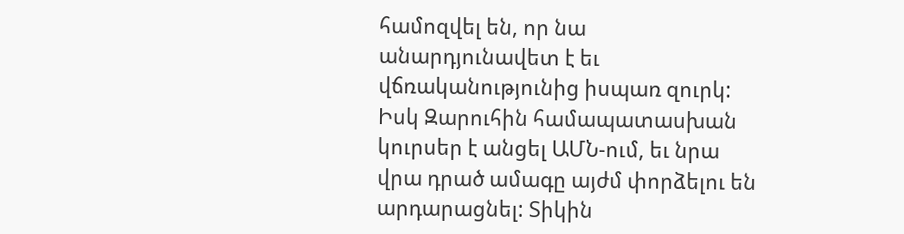համոզվել են, որ նա անարդյունավետ է եւ վճռականությունից իսպառ զուրկ: Իսկ Զարուհին համապատասխան կուրսեր է անցել ԱՄՆ-ում, եւ նրա վրա դրած ամագը այժմ փորձելու են արդարացնել: Տիկին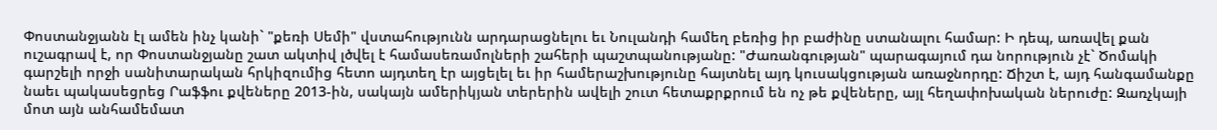Փոստանջյանն էլ ամեն ինչ կանի` "քեռի Սեմի" վստահությունն արդարացնելու եւ Նուլանդի համեղ բեռից իր բաժինը ստանալու համար: Ի դեպ, առավել քան ուշագրավ է, որ Փոստանջյանը շատ ակտիվ լծվել է համասեռամոլների շահերի պաշտպանությանը: "Ժառանգության" պարագայում դա նորություն չէ` Ծոմակի գարշելի որջի սանիտարական հրկիզումից հետո այդտեղ էր այցելել եւ իր համերաշխությունը հայտնել այդ կուսակցության առաջնորդը: Ճիշտ է, այդ հանգամանքը նաեւ պակասեցրեց Րաֆֆու քվեները 2013-ին, սակայն ամերիկյան տերերին ավելի շուտ հետաքրքրում են ոչ թե քվեները, այլ հեղափոխական ներուժը: Զառչկայի մոտ այն անհամեմատ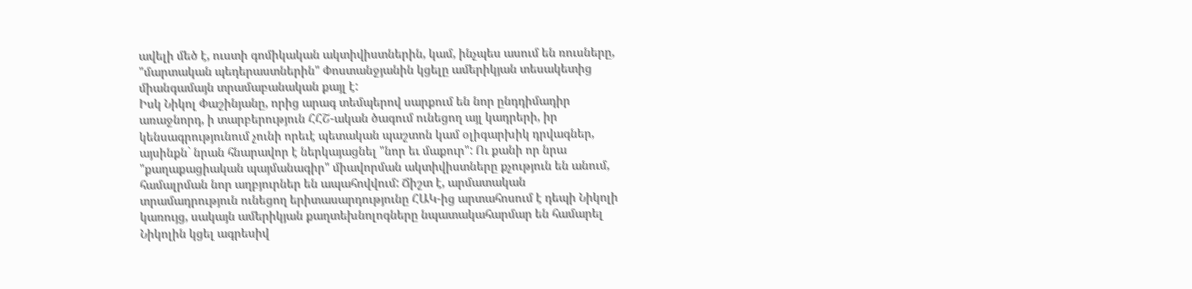ավելի մեծ է, ուստի գոմիկական ակտիվիստներին, կամ, ինչպես ասում են ռուսները, "մարտական պեդերաստներին" Փոստանջյանին կցելը ամերիկյան տեսակետից միանգամայն տրամաբանական քայլ է:
Իսկ Նիկոլ Փաշինյանը, որից արագ տեմպերով սարքում են նոր ընդդիմադիր առաջնորդ, ի տարբերություն ՀՀՇ-ական ծագում ունեցող այլ կադրերի, իր կենսագրությունում չունի որեւէ պետական պաշտոն կամ օլիգարխիկ դրվագներ, այսինքն` նրան հնարավոր է ներկայացնել "նոր եւ մաքուր": Ու քանի որ նրա "քաղաքացիական պայմանագիր" միավորման ակտիվիստները քչություն են անում, համալրման նոր աղբյուրներ են ապահովվում: Ճիշտ է, արմատական տրամադրություն ունեցող երիտասարդությունը ՀԱԿ-ից արտահոսում է դեպի Նիկոլի կառույց, սակայն ամերիկյան քաղտեխնոլոգները նպատակահարմար են համարել Նիկոլին կցել ագրեսիվ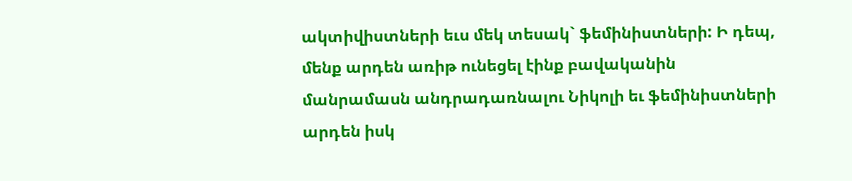ակտիվիստների եւս մեկ տեսակ` ֆեմինիստների: Ի դեպ, մենք արդեն առիթ ունեցել էինք բավականին մանրամասն անդրադառնալու Նիկոլի եւ ֆեմինիստների արդեն իսկ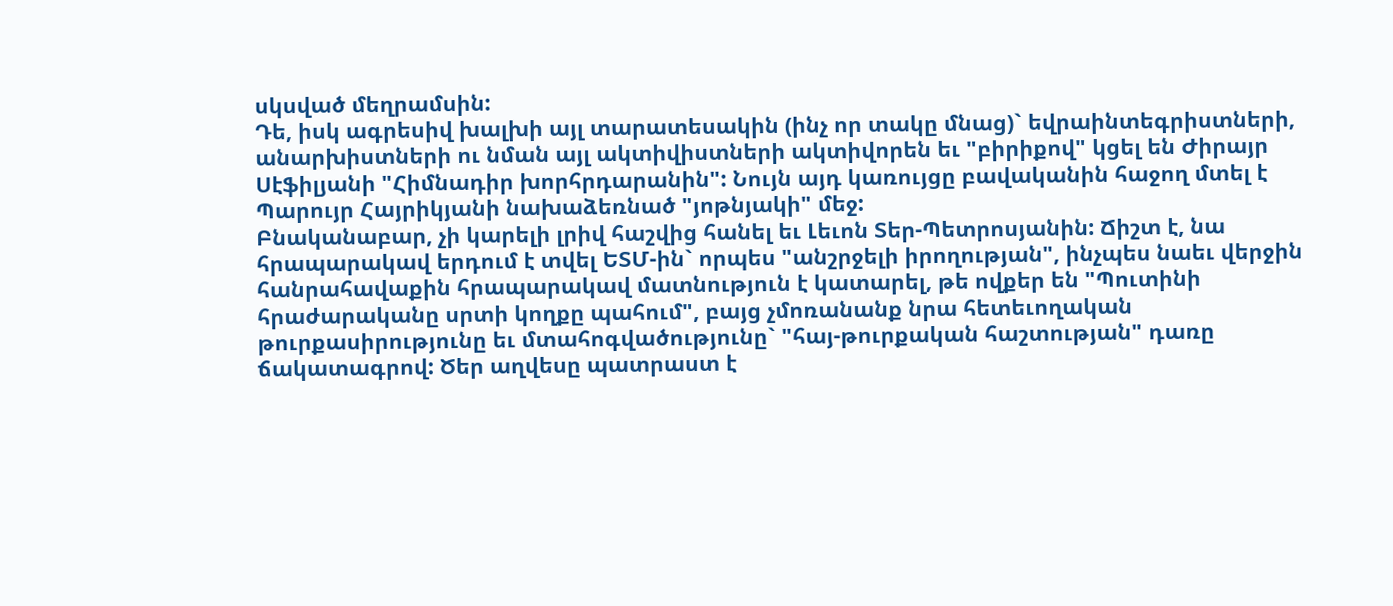սկսված մեղրամսին:
Դե, իսկ ագրեսիվ խալխի այլ տարատեսակին (ինչ որ տակը մնաց)` եվրաինտեգրիստների, անարխիստների ու նման այլ ակտիվիստների ակտիվորեն եւ "բիրիքով" կցել են Ժիրայր Սէֆիլյանի "Հիմնադիր խորհրդարանին": Նույն այդ կառույցը բավականին հաջող մտել է Պարույր Հայրիկյանի նախաձեռնած "յոթնյակի" մեջ:
Բնականաբար, չի կարելի լրիվ հաշվից հանել եւ Լեւոն Տեր-Պետրոսյանին: Ճիշտ է, նա հրապարակավ երդում է տվել ԵՏՄ-ին` որպես "անշրջելի իրողության", ինչպես նաեւ վերջին հանրահավաքին հրապարակավ մատնություն է կատարել, թե ովքեր են "Պուտինի հրաժարականը սրտի կողքը պահում", բայց չմոռանանք նրա հետեւողական թուրքասիրությունը եւ մտահոգվածությունը` "հայ-թուրքական հաշտության" դառը ճակատագրով: Ծեր աղվեսը պատրաստ է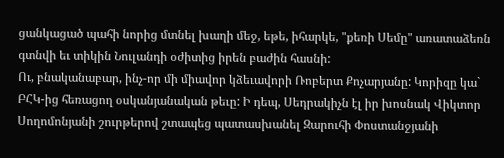ցանկացած պահի նորից մտնել խաղի մեջ, եթե, իհարկե, "քեռի Սեմը" առատաձեռն գտնվի եւ տիկին Նուլանդի օժիտից իրեն բաժին հասնի:
Ու, բնականաբար, ինչ-որ մի միավոր կձեւավորի Ռոբերտ Քոչարյանը: Կորիզը կա` ԲՀԿ-ից հեռացող օսկանյանական թեւը: Ի դեպ, Սեդրակիչն էլ իր խոսնակ Վիկտոր Սողոմոնյանի շուրթերով շտապեց պատասխանել Զարուհի Փոստանջյանի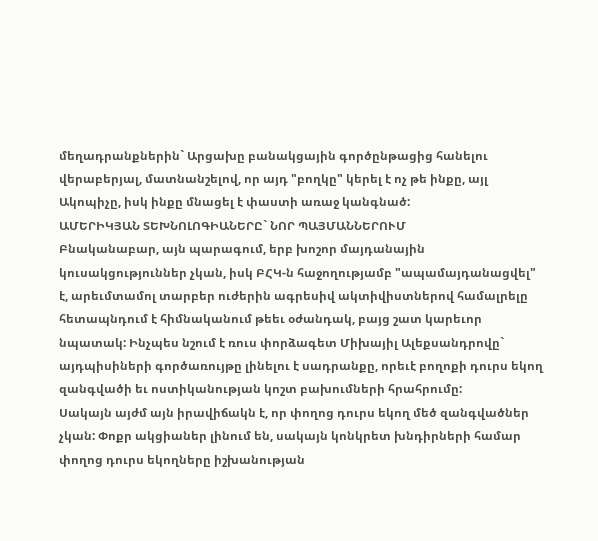մեղադրանքներին` Արցախը բանակցային գործընթացից հանելու վերաբերյալ, մատնանշելով, որ այդ "բողկը" կերել է ոչ թե ինքը, այլ Ակոպիչը, իսկ ինքը մնացել է փաստի առաջ կանգնած:
ԱՄԵՐԻԿՅԱՆ ՏԵԽՆՈԼՈԳԻԱՆԵՐԸ` ՆՈՐ ՊԱՅՄԱՆՆԵՐՈՒՄ
Բնականաբար, այն պարագում, երբ խոշոր մայդանային կուսակցություններ չկան, իսկ ԲՀԿ-ն հաջողությամբ "ապամայդանացվել" է, արեւմտամոլ տարբեր ուժերին ագրեսիվ ակտիվիստներով համալրելը հետապնդում է հիմնականում թեեւ օժանդակ, բայց շատ կարեւոր նպատակ: Ինչպես նշում է ռուս փորձագետ Միխայիլ Ալեքսանդրովը` այդպիսիների գործառույթը լինելու է սադրանքը, որեւէ բողոքի դուրս եկող զանգվածի եւ ոստիկանության կոշտ բախումների հրահրումը:
Սակայն այժմ այն իրավիճակն է, որ փողոց դուրս եկող մեծ զանգվածներ չկան: Փոքր ակցիաներ լինում են, սակայն կոնկրետ խնդիրների համար փողոց դուրս եկողները իշխանության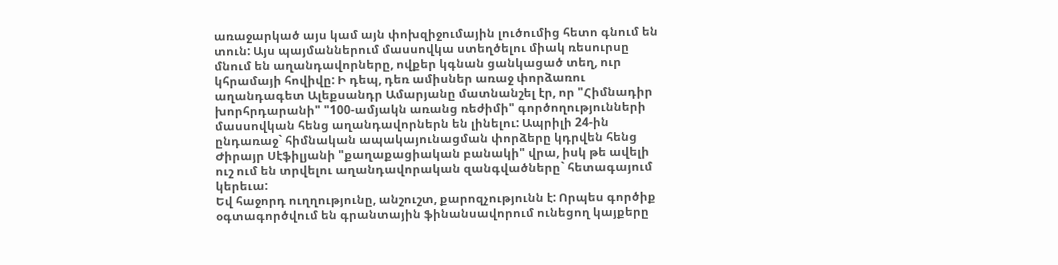առաջարկած այս կամ այն փոխզիջումային լուծումից հետո գնում են տուն: Այս պայմաններում մասսովկա ստեղծելու միակ ռեսուրսը մնում են աղանդավորները, ովքեր կգնան ցանկացած տեղ, ուր կհրամայի հովիվը: Ի դեպ, դեռ ամիսներ առաջ փորձառու աղանդագետ Ալեքսանդր Ամարյանը մատնանշել էր, որ "Հիմնադիր խորհրդարանի" "100-ամյակն առանց ռեժիմի" գործողությունների մասսովկան հենց աղանդավորներն են լինելու: Ապրիլի 24-ին ընդառաջ` հիմնական ապակայունացման փորձերը կդրվեն հենց Ժիրայր Սէֆիլյանի "քաղաքացիական բանակի" վրա, իսկ թե ավելի ուշ ում են տրվելու աղանդավորական զանգվածները` հետագայում կերեւա:
Եվ հաջորդ ուղղությունը, անշուշտ, քարոզչությունն է: Որպես գործիք օգտագործվում են գրանտային ֆինանսավորում ունեցող կայքերը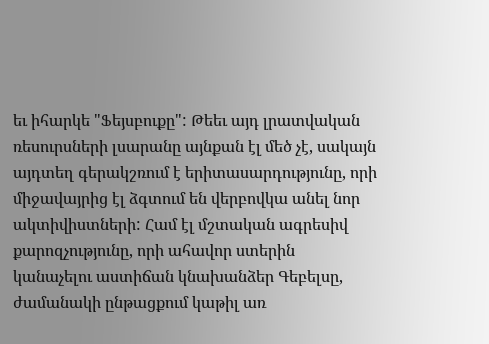եւ իհարկե "Ֆեյսբուքը": Թեեւ այդ լրատվական ռեսուրսների լսարանը այնքան էլ մեծ չէ, սակայն այդտեղ գերակշռում է երիտասարդությունը, որի միջավայրից էլ ձգտում են վերբովկա անել նոր ակտիվիստների: Համ էլ մշտական ագրեսիվ քարոզչությունը, որի ահավոր ստերին կանաչելու աստիճան կնախանձեր Գեբելսը, ժամանակի ընթացքում կաթիլ առ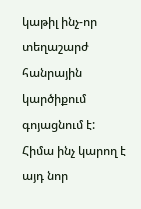կաթիլ ինչ-որ տեղաշարժ հանրային կարծիքում գոյացնում է:
Հիմա ինչ կարող է այդ նոր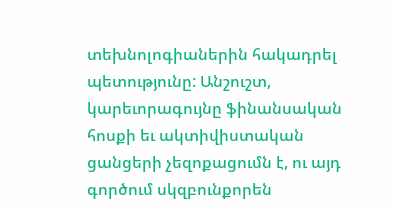տեխնոլոգիաներին հակադրել պետությունը: Անշուշտ, կարեւորագույնը ֆինանսական հոսքի եւ ակտիվիստական ցանցերի չեզոքացումն է, ու այդ գործում սկզբունքորեն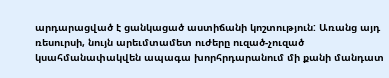արդարացված է ցանկացած աստիճանի կոշտություն: Առանց այդ ռեսուրսի, նույն արեւմտամետ ուժերը ուզած-չուզած կսահմանափակվեն ապագա խորհրդարանում մի քանի մանդատ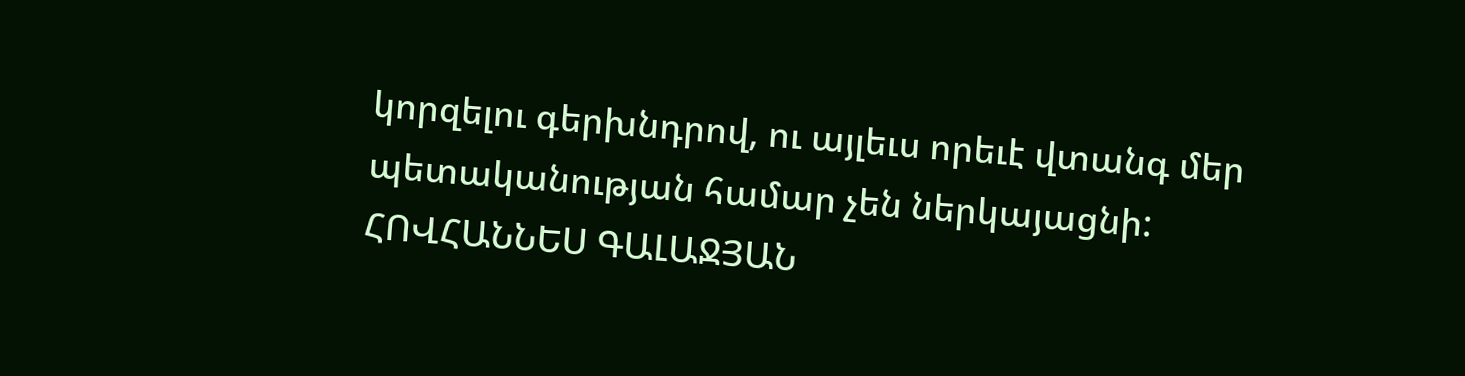կորզելու գերխնդրով, ու այլեւս որեւէ վտանգ մեր պետականության համար չեն ներկայացնի:
ՀՈՎՀԱՆՆԵՍ ԳԱԼԱՋՅԱՆ